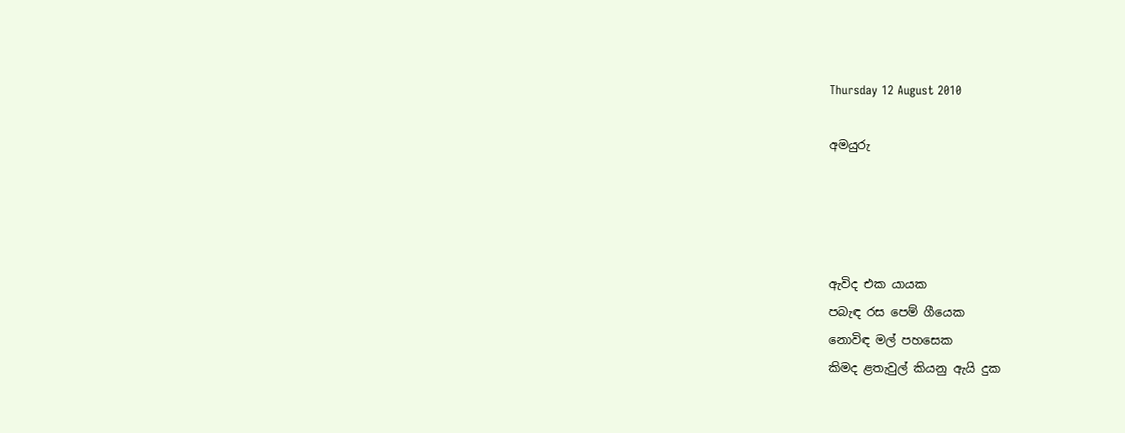Thursday 12 August 2010

අමයුරු




ඇවිද එක යායක
පබැඳ රස පෙම් ගීයෙක
නොවිඳ මල් පහසෙක
කිමද ළතැවුල් කියනු ඇයි දුක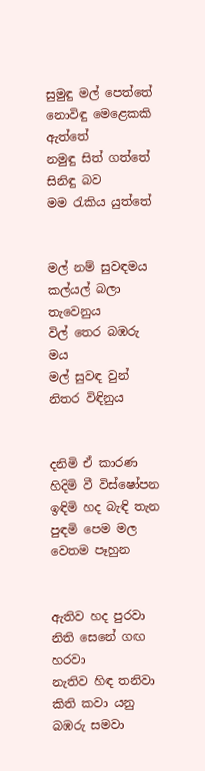සුමුඳු මල් පෙත්තේ
නොවිඳු මෙළෙකකි ඇත්තේ
නමුඳු සිත් ගත්තේ
සිනිඳු බව මම ‍රැකිය යුත්තේ


මල් නම් සුවඳමය
කල්යල් බලා තැවෙනුය
විල් තෙර බඹරු මය
මල් සුවඳ වුන් නිතර විඳිනුය


දනිමි ඒ කාරණ
හිදිමි වී විස්ෂෝපන
ඉඳිමි හද බැඳි තැන
පුඳමි පෙම මල වෙතම පෑහුන


ඇතිව හද පුරවා
නිති සෙනේ ගඟ හරවා
නැතිව හිඳ තනිවා
කිති කවා යනු බඹරු සමවා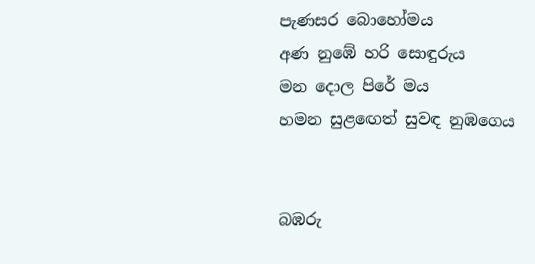පැණසර බොහෝමය
අණ නුඹේ හරි සොඳුරුය
මන දොල පිරේ මය
හමන සුළ‍ඟෙත් සුවඳ නුඹගෙය


බඹරු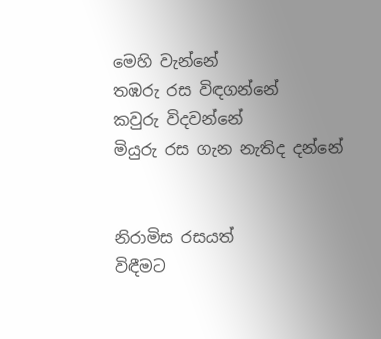මෙහි වැන්නේ
තඹරු රස විඳගන්නේ
කවුරු විදවන්නේ
මියුරු රස ගැන නැතිද දන්නේ


නිරාමිස රසයත්
විඳීමට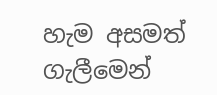හැම අසමත්
ගැලීමෙන්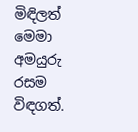මිඳිලත්
මෙමා අමයුරු රසම විඳගත්.